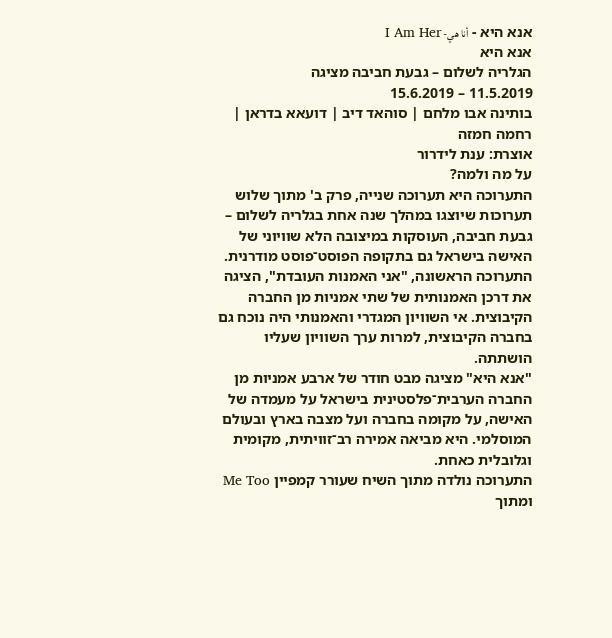אנא היא - أنا هي- I Am Her
אנא היא
הגלריה לשלום – גבעת חביבה מציגה
11.5.2019 – 15.6.2019
בותינה אבו מלחם | סוהאד דיב | דועאא בדראן | רחמה חמזה
אוצרת: ענת לידרור
על מה ולמה?
התערוכה היא תערוכה שנייה, פרק ב' מתוך שלוש תערוכות שיוצגו במהלך שנה אחת בגלריה לשלום – גבעת חביבה, העוסקות במיצובה הלא שוויוני של האישה בישראל גם בתקופה הפוסט־פוסט מודרנית.
התערוכה הראשונה, "אני האמנות העובדת", הציגה את דרכן האמנותית של שתי אמניות מן החברה הקיבוצית. אי השוויון המגדרי והאמנותי היה נוכח גם בחברה הקיבוצית, למרות ערך השוויון שעליו הושתתה.
"אנא היא" מציגה מבט חודר של ארבע אמניות מן החברה הערבית־פלסטינית בישראל על מעמדה של האישה, על מקומה בחברה ועל מצבה בארץ ובעולם המוסלמי. היא מביאה אמירה רב־זוויתית, מקומית וגלובלית כאחת.
התערוכה נולדה מתוך השיח שעורר קמפיין Me Too ומתוך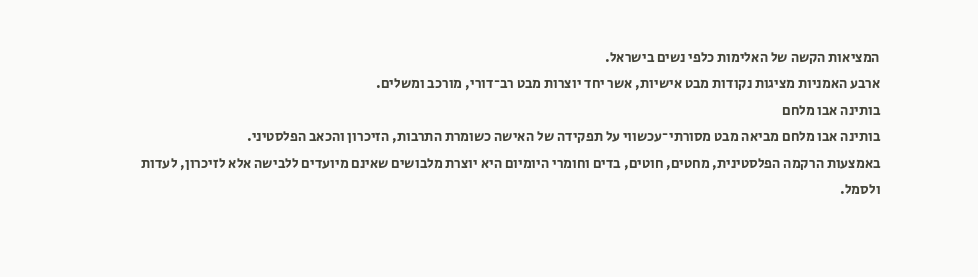המציאות הקשה של האלימות כלפי נשים בישראל.
ארבע האמניות מציגות נקודות מבט אישיות, אשר יחד יוצרות מבט רב־דורי, מורכב ומשלים.
בותינה אבו מלחם
בותינה אבו מלחם מביאה מבט מסורתי־עכשווי על תפקידה של האישה כשומרת התרבות, הזיכרון והכאב הפלסטיני.
באמצעות הרקמה הפלסטינית, מחטים, חוטים, בדים וחומרי היומיום היא יוצרת מלבושים שאינם מיועדים ללבישה אלא לזיכרון, לעדות ולסמל.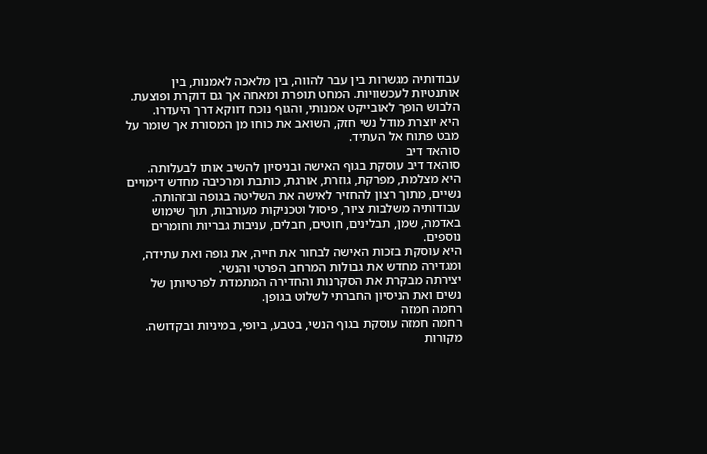עבודותיה מגשרות בין עבר להווה, בין מלאכה לאמנות, בין אותנטיות לעכשוויות. המחט תופרת ומאחה אך גם דוקרת ופוצעת.
הלבוש הופך לאובייקט אמנותי, והגוף נוכח דווקא דרך היעדרו.
היא יוצרת מודל נשי חזק, השואב את כוחו מן המסורת אך שומר על מבט פתוח אל העתיד.
סוהאד דיב
סוהאד דיב עוסקת בגוף האישה ובניסיון להשיב אותו לבעלותה.
היא מצלמת, מפרקת, גוזרת, אורגת, כותבת ומרכיבה מחדש דימויים נשיים, מתוך רצון להחזיר לאישה את השליטה בגופה ובזהותה.
עבודותיה משלבות ציור, פיסול וטכניקות מעורבות, תוך שימוש באדמה, שמן, תבלינים, חוטים, חבלים, עניבות גבריות וחומרים נוספים.
היא עוסקת בזכות האישה לבחור את חייה, את גופה ואת עתידה, ומגדירה מחדש את גבולות המרחב הפרטי והנשי.
יצירתה מבקרת את הסקרנות והחדירה המתמדת לפרטיותן של נשים ואת הניסיון החברתי לשלוט בגופן.
רחמה חמזה
רחמה חמזה עוסקת בגוף הנשי, בטבע, ביופי, במיניות ובקדושה.
מקורות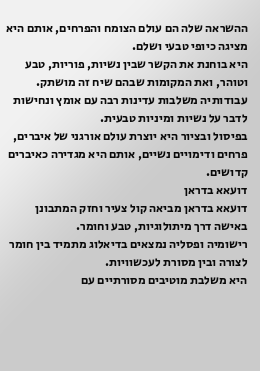ההשראה שלה הם עולם הצומח והפרחים, אותם היא מציגה כיופי טבעי ושלם.
היא בוחנת את הקשר שבין נשיות, פוריות, טבע וטוהר, ואת המקומות שבהם שיח זה מושתק.
עבודותיה משלבות עדינות רבה עם אומץ ונחישות לדבר על נשיות ומיניות טבעית.
בפיסול ובציור היא יוצרת עולם אורגני של איברים, פרחים ודימויים נשיים, אותם היא מגדירה כאיברים קדושים.
דועאא בדראן
דועאא בדראן מביאה קול צעיר וחזק המתבונן באישה דרך מיתולוגיות, טבע וחומר.
רישומיה ופסליה נמצאים בדיאלוג מתמיד בין חומר לצורה ובין מסורת לעכשוויות.
היא משלבת מוטיבים מסורתיים עם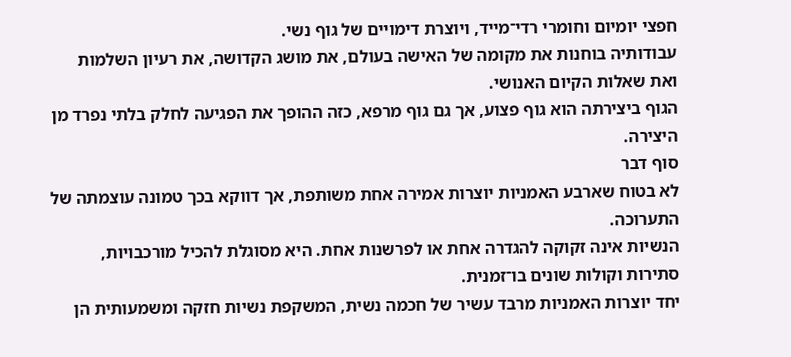חפצי יומיום וחומרי רדי־מייד, ויוצרת דימויים של גוף נשי.
עבודותיה בוחנות את מקומה של האישה בעולם, את מושג הקדושה, את רעיון השלמות ואת שאלות הקיום האנושי.
הגוף ביצירתה הוא גוף פצוע, אך גם גוף מרפא, כזה ההופך את הפגיעה לחלק בלתי נפרד מן היצירה.
סוף דבר
לא בטוח שארבע האמניות יוצרות אמירה אחת משותפת, אך דווקא בכך טמונה עוצמתה של התערוכה.
הנשיות אינה זקוקה להגדרה אחת או לפרשנות אחת. היא מסוגלת להכיל מורכבויות, סתירות וקולות שונים בו־זמנית.
יחד יוצרות האמניות מרבד עשיר של חכמה נשית, המשקפת נשיות חזקה ומשמעותית הן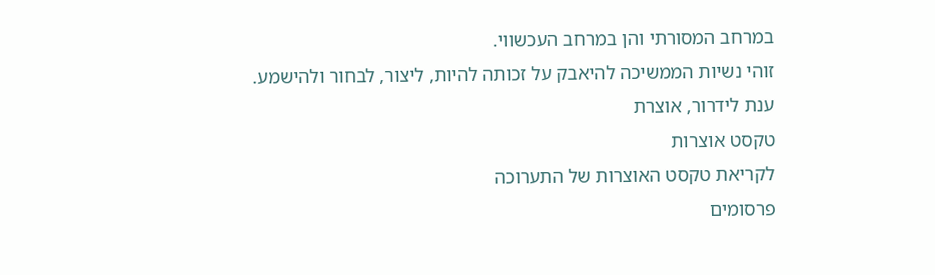במרחב המסורתי והן במרחב העכשווי.
זוהי נשיות הממשיכה להיאבק על זכותה להיות, ליצור, לבחור ולהישמע.
ענת לידרור, אוצרת
טקסט אוצרות
לקריאת טקסט האוצרות של התערוכה
פרסומים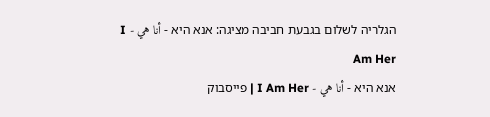הגלריה לשלום בגבעת חביבה מציגה: אנא היא - أنا هي - I Am Her
אנא היא - أنا هي - I Am Her | פייסבוק